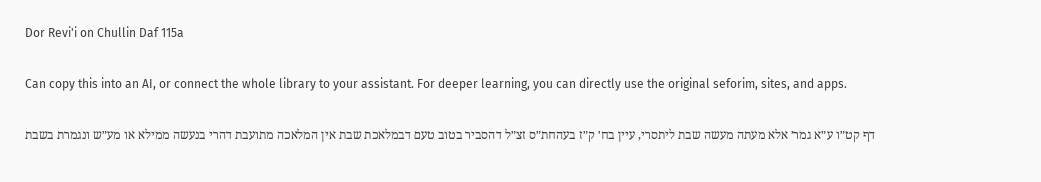Dor Revi'i on Chullin Daf 115a

Can copy this into an AI, or connect the whole library to your assistant. For deeper learning, you can directly use the original seforim, sites, and apps.

דף קט״ו ע״א גמר׳ אלא מעתה מעשה שבת ליתסרי, עיין בח׳ ק״ז בעהחת״ס זצ״ל דהסביר בטוב טעם דבמלאכת שבת אין המלאכה מתועבת דהרי בנעשה ממילא או מע״ש ונגמרת בשבת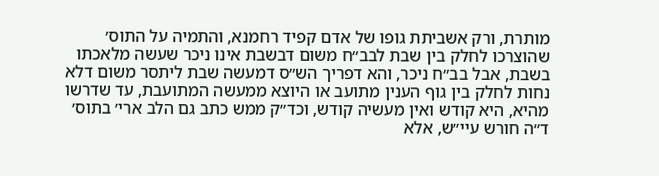מותרת, ורק אשביתת גופו של אדם קפיד רחמנא, והתמיה על התוס׳ שהוצרכו לחלק בין שבת לבב״ח משום דבשבת אינו ניכר שעשה מלאכתו בשבת, אבל בב״ח ניכר, והא דפריך הש״ס דמעשה שבת ליתסר משום דלא נחות לחלק בין גוף הענין מתועב או היוצא ממעשה המתועבת, עד שדרשו מהיא, היא קודש ואין מעשיה קודש, וכד״ק ממש כתב גם הלב ארי׳ בתוס׳ ד״ה חורש עיי״ש, אלא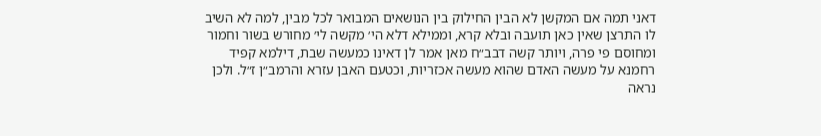דאני תמה אם המקשן לא הבין החילוק בין הנושאים המבואר לכל מבין, למה לא השיב לו התרצן שאין כאן תועבה ובלא קרא, וממילא דלא הי׳ מקשה לי׳ מחורש בשור וחמור ומחוסם פי פרה, ויותר קשה דבב״ח מאן אמר לן דאינו כמעשה שבת, דילמא קפיד רחמנא על מעשה האדם שהוא מעשה אכזריות, וכטעם האבן עזרא והרמב״ן ז״ל. ולכן נראה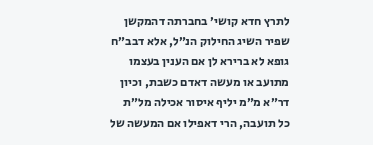לתרץ חדא קושי׳ בחברתה דהמקשן שפיר השיג החילוק הנ״ל, אלא דבב״ח גופא לא ברירא לן אם הענין בעצמו מתועב או מעשה דאדם כשבת, וכיון דר״א מ״מ יליף איסור אכילה מל״ת כל תועבה, הרי דאפילו אם המעשה של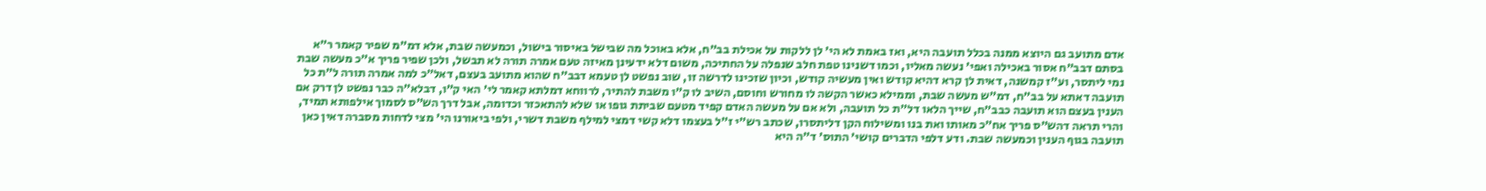אדם מתועב גם היוצא ממנה בכלל תועבה היא, ואז באמת לא הי׳ לן ללקות על אכילת בב״ח, אלא באוכל מה שבישל באיסור בישול, וכמעשה שבת, אלא דמ״מ שפיר קאמר ר״א בסתם דבב״ח אסור באכילה ואפי׳ נעשה מאליו, וכמו דשנינו טפת חלב שנפלה על החתיכה, משום דלא ידעינן מאיזה טעם אמרה תורה לא תבשל, ולכן שפיר פריך א״כ מעשה שבת נמי ליתסר, וע״ז קמשנה, דאית לן קרא דהיא קודש ואין מעשיה קודש, וכיון שזכינו לדרשה זו, שוב נפשט לן טעמא דבב״ח שהוא מתועב בעצם, דאל״כ למה אמרה תורה ל״ת כל תועבה דאתא על בב״ח, דמ״ש מעשה שבת, וממילא כאשר הקשה לו מחורש וחוסם, השיב לו ק״ו משבת להתיר, לרווחא דמלתא קאמר לי׳ האי ק״ו, דבלא״ה כבר נפשט לן דרק אם הענין בעצם הוא תועבה כבב״ח, שייך הלאו דל״ת כל תועבה, ולא אם על מעשה האדם קפיד מטעם שביתת גופו או שלא להתאכזר וכדומה, אבל דרך הש״ס לסמוך אילפותא תמיד, והרי תראה דהש״ס פריך אח״כ מאותו ואת בנו ומשילוח הקן דליתסרו, שכתב רש״י ז״ל בעצמו דלא קשי דמצי למילף משבת דשרי, ולפי ביאורנו הי׳ מצי לדחות מסברה דאין כאן תועבה בגוף הענין וכמעשה שבת. ודע דלפי הדברים קושי׳ התוס׳ ד״ה היא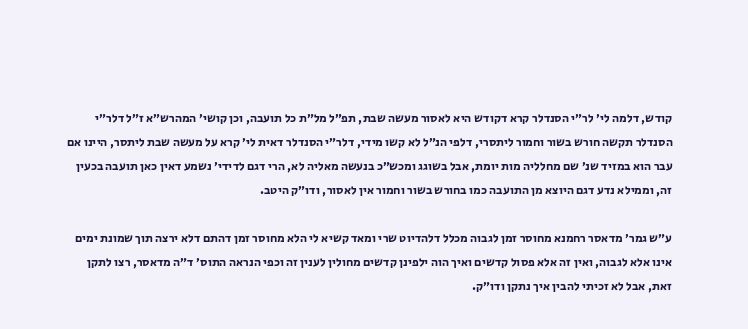קודש, דלמה לי׳ לר״י הסנדלר קרא דקודש היא לאסור מעשה שבת, תפ״ל מל״ת כל תועבה, וכן קושי׳ המהרש״א ז״ל דלר״י הסנדלר תקשה חורש בשור וחמור ליתסרי, דלפי הנ״ל לא קשו מידי, דלר״י הסנדלר דאית לי׳ קרא על מעשה שבת ליתסר, היינו אם עבר הוא במזיד שנ׳ שם מחלליה מות יומת, אבל בשוגג ומכש״כ בנעשה מאליה לא, הרי דגם לדידי׳ נשמע דאין כאן תועבה בכעין זה, וממילא נדע דגם היוצא מן התועבה כמו בחורש בשור וחמור אין לאסור, ודו״ק היטב.

ע״ש גמר׳ מדאסר רחמנא מחוסר זמן לגבוה מכלל דלהדיוט שרי ומאד קשיא לי הלא מחוסר זמן דהתם דלא ירצה תוך שמונת ימים אינו אלא לגבוה, ואין זה אלא פסול קדשים ואיך הוה ילפינן קדשים מחולין לענין זה וכפי הנראה התוס׳ ד״ה מדאסר, רצו לתקן זאת, אבל לא זכיתי להבין איך נתקן ודו״ק.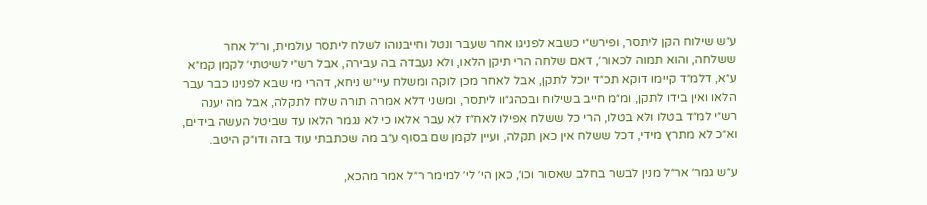ע״ש שילוח הקן ליתסר, ופירש״י כשבא לפניגו אחר שעבר ונטל וחייבנוהו לשלח ליתסר עולמית, ור״ל אחר ששלחה, והוא תמוה לכאור׳, דאם שלחה הרי תיקן הלאו, ולא נעבדה בה עבירה, אבל רש״י לשיטתי׳ לקמן קמ״א ע״א, דלמ״ד קיימו דוקא תכ״ד יוכל לתקן, אבל לאחר מכן לוקה ומשלח עיי״ש ניחא, דהרי מי שבא לפנינו כבר עבר הלאו ואין בידו לתקן, ומ״מ חייב בשילוח ובכהג״וו ליתסר, ומשני דלא אמרה תורה שלח לתקלה, אבל מה יענה רש״י למ״ד בטלו ולא בטלו, הרי כל ששלח אפילו לאח״ז לא עבר אלאו כי לא נגמר הלאו עד שביטל העשה בידים, וא״כ לא מתרץ מידי, דכל ששלח אין כאן תקלה, ועיין לקמן שם בסוף ע״ב מה שכתבתי עוד בזה ודו״ק היטב.

ע״ש גמר׳ אר״ל מנין לבשר בחלב שאסור וכו׳, כאן הי׳ לי׳ למימר ר״ל אמר מהכא,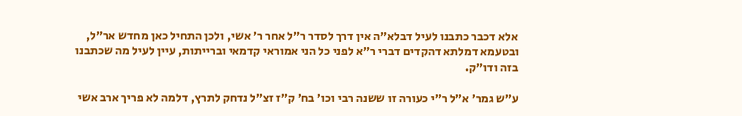אלא דכבר כתבנו לעיל דבלא״ה אין דרך לסדר ר״ל אחר ר׳ אשי, ולכן התחיל כאן מחדש אר״ל, ובטעמא דמלתא דהקדים דברי ר״א לפני כל הני אמוראי קדמאי וברייתות, עיין לעיל מה שכתבנו בזה ודו״ק.

ע״ש גמר׳ א״ל ר״י כעורה זו ששנה רבי וכו׳ בח׳ ק״ז זצ״ל נדחק לתרץ, דלמה לא פריך ארב אשי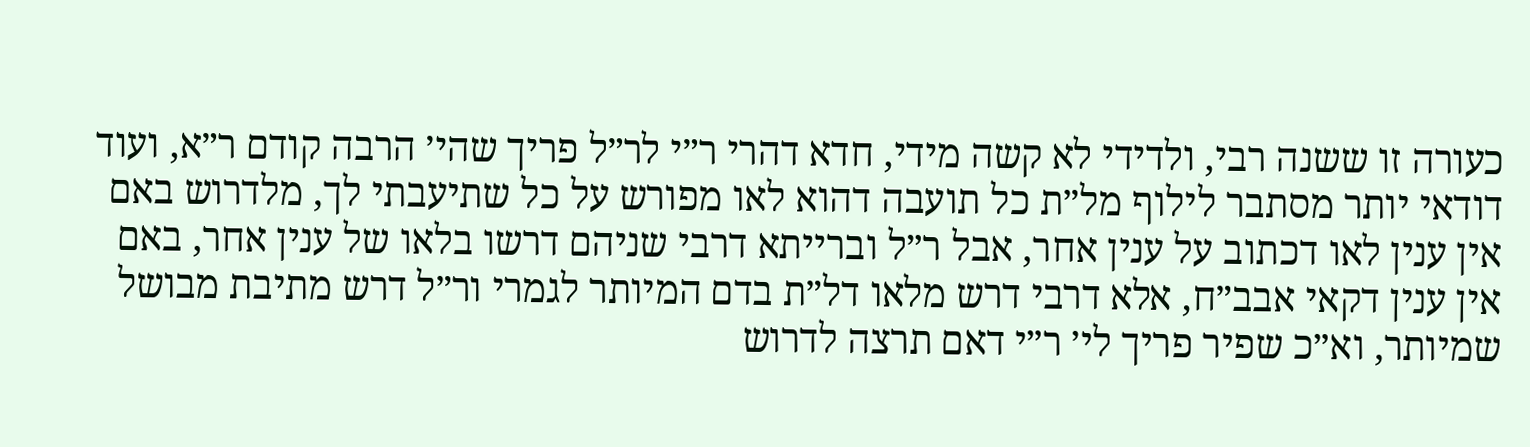כעורה זו ששנה רבי, ולדידי לא קשה מידי, חדא דהרי ר״י לר״ל פריך שהי׳ הרבה קודם ר״א, ועוד דודאי יותר מסתבר לילוף מל״ת כל תועבה דהוא לאו מפורש על כל שתיעבתי לך, מלדרוש באם אין ענין לאו דכתוב על ענין אחר, אבל ר״ל וברייתא דרבי שניהם דרשו בלאו של ענין אחר, באם אין ענין דקאי אבב״ח, אלא דרבי דרש מלאו דל״ת בדם המיותר לגמרי ור״ל דרש מתיבת מבושל שמיותר, וא״כ שפיר פריך לי׳ ר״י דאם תרצה לדרוש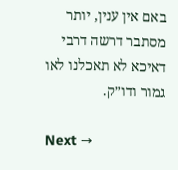באם אין ענין, יותר מסתבר דרשה דרבי דאיכא לא תאכלנו לאו גמור ודו״ק.

Next →